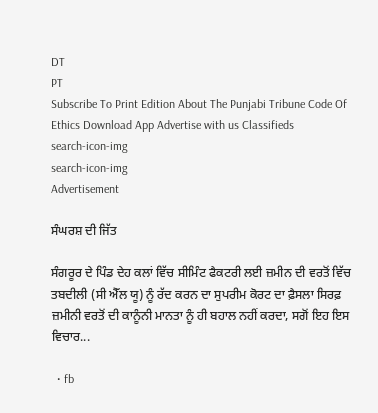DT
PT
Subscribe To Print Edition About The Punjabi Tribune Code Of Ethics Download App Advertise with us Classifieds
search-icon-img
search-icon-img
Advertisement

ਸੰਘਰਸ਼ ਦੀ ਜਿੱਤ

ਸੰਗਰੂਰ ਦੇ ਪਿੰਡ ਦੇਹ ਕਲਾਂ ਵਿੱਚ ਸੀਮਿੰਟ ਫੈਕਟਰੀ ਲਈ ਜ਼ਮੀਨ ਦੀ ਵਰਤੋਂ ਵਿੱਚ ਤਬਦੀਲੀ (ਸੀ ਐੱਲ ਯੂ) ਨੂੰ ਰੱਦ ਕਰਨ ਦਾ ਸੁਪਰੀਮ ਕੋਰਟ ਦਾ ਫ਼ੈਸਲਾ ਸਿਰਫ਼ ਜ਼ਮੀਨੀ ਵਰਤੋਂ ਦੀ ਕਾਨੂੰਨੀ ਮਾਨਤਾ ਨੂੰ ਹੀ ਬਹਾਲ ਨਹੀਂ ਕਰਦਾ, ਸਗੋਂ ਇਹ ਇਸ ਵਿਚਾਰ...

  • fb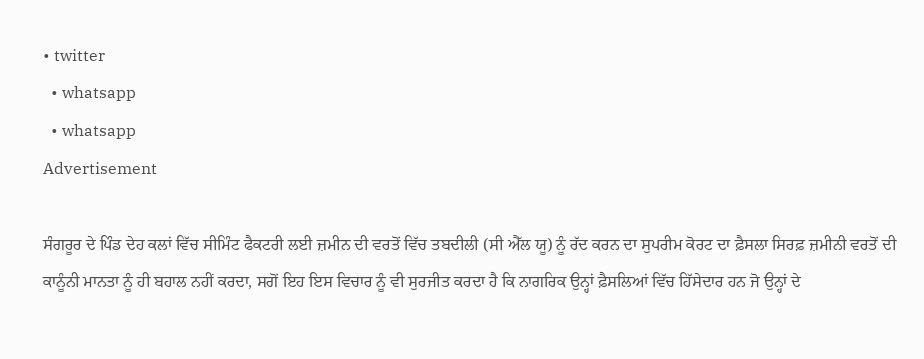• twitter
  • whatsapp
  • whatsapp
Advertisement

ਸੰਗਰੂਰ ਦੇ ਪਿੰਡ ਦੇਹ ਕਲਾਂ ਵਿੱਚ ਸੀਮਿੰਟ ਫੈਕਟਰੀ ਲਈ ਜ਼ਮੀਨ ਦੀ ਵਰਤੋਂ ਵਿੱਚ ਤਬਦੀਲੀ (ਸੀ ਐੱਲ ਯੂ) ਨੂੰ ਰੱਦ ਕਰਨ ਦਾ ਸੁਪਰੀਮ ਕੋਰਟ ਦਾ ਫ਼ੈਸਲਾ ਸਿਰਫ਼ ਜ਼ਮੀਨੀ ਵਰਤੋਂ ਦੀ ਕਾਨੂੰਨੀ ਮਾਨਤਾ ਨੂੰ ਹੀ ਬਹਾਲ ਨਹੀਂ ਕਰਦਾ, ਸਗੋਂ ਇਹ ਇਸ ਵਿਚਾਰ ਨੂੰ ਵੀ ਸੁਰਜੀਤ ਕਰਦਾ ਹੈ ਕਿ ਨਾਗਰਿਕ ਉਨ੍ਹਾਂ ਫ਼ੈਸਲਿਆਂ ਵਿੱਚ ਹਿੱਸੇਦਾਰ ਹਨ ਜੋ ਉਨ੍ਹਾਂ ਦੇ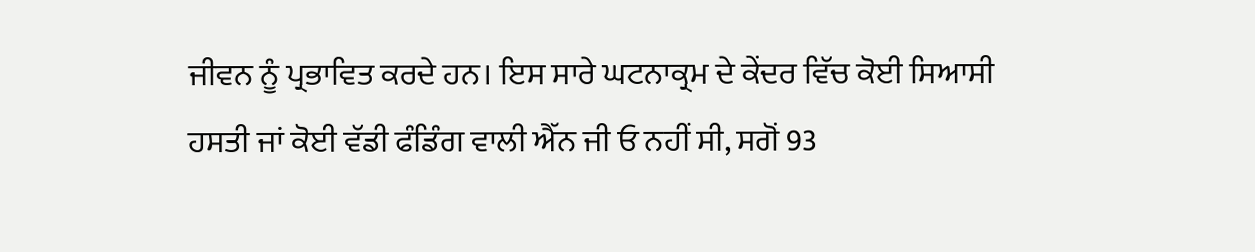ਜੀਵਨ ਨੂੰ ਪ੍ਰਭਾਵਿਤ ਕਰਦੇ ਹਨ। ਇਸ ਸਾਰੇ ਘਟਨਾਕ੍ਰਮ ਦੇ ਕੇਂਦਰ ਵਿੱਚ ਕੋਈ ਸਿਆਸੀ ਹਸਤੀ ਜਾਂ ਕੋਈ ਵੱਡੀ ਫੰਡਿੰਗ ਵਾਲੀ ਐੱਨ ਜੀ ਓ ਨਹੀਂ ਸੀ, ਸਗੋਂ 93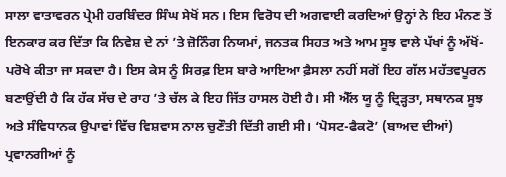ਸਾਲਾ ਵਾਤਾਵਰਨ ਪ੍ਰੇਮੀ ਹਰਬਿੰਦਰ ਸਿੰਘ ਸੇਖੋਂ ਸਨ। ਇਸ ਵਿਰੋਧ ਦੀ ਅਗਵਾਈ ਕਰਦਿਆਂ ਉਨ੍ਹਾਂ ਨੇ ਇਹ ਮੰਨਣ ਤੋਂ ਇਨਕਾਰ ਕਰ ਦਿੱਤਾ ਕਿ ਨਿਵੇਸ਼ ਦੇ ਨਾਂ ’ਤੇ ਜ਼ੋਨਿੰਗ ਨਿਯਮਾਂ, ਜਨਤਕ ਸਿਹਤ ਅਤੇ ਆਮ ਸੂਝ ਵਾਲੇ ਪੱਖਾਂ ਨੂੰ ਅੱਖੋਂ-ਪਰੋਖੇ ਕੀਤਾ ਜਾ ਸਕਦਾ ਹੈ। ਇਸ ਕੇਸ ਨੂੰ ਸਿਰਫ਼ ਇਸ ਬਾਰੇ ਆਇਆ ਫ਼ੈਸਲਾ ਨਹੀਂ ਸਗੋਂ ਇਹ ਗੱਲ ਮਹੱਤਵਪੂਰਨ ਬਣਾਉਂਦੀ ਹੈ ਕਿ ਹੱਕ ਸੱਚ ਦੇ ਰਾਹ ’ਤੇ ਚੱਲ ਕੇ ਇਹ ਜਿੱਤ ਹਾਸਲ ਹੋਈ ਹੈ। ਸੀ ਐੱਲ ਯੂ ਨੂੰ ਦ੍ਰਿੜ੍ਹਤਾ, ਸਥਾਨਕ ਸੂਝ ਅਤੇ ਸੰਵਿਧਾਨਕ ਉਪਾਵਾਂ ਵਿੱਚ ਵਿਸ਼ਵਾਸ ਨਾਲ ਚੁਣੌਤੀ ਦਿੱਤੀ ਗਈ ਸੀ। ‘ਪੋਸਟ-ਫੈਕਟੋ’ (ਬਾਅਦ ਦੀਆਂ) ਪ੍ਰਵਾਨਗੀਆਂ ਨੂੰ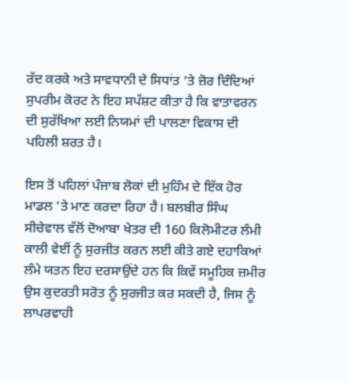ਰੱਦ ਕਰਕੇ ਅਤੇ ਸਾਵਧਾਨੀ ਦੇ ਸਿਧਾਂਤ ’ਤੇ ਜ਼ੋਰ ਦਿੰਦਿਆਂ ਸੁਪਰੀਮ ਕੋਰਟ ਨੇ ਇਹ ਸਪੱਸ਼ਟ ਕੀਤਾ ਹੈ ਕਿ ਵਾਤਾਵਰਨ ਦੀ ਸੁਰੱਖਿਆ ਲਈ ਨਿਯਮਾਂ ਦੀ ਪਾਲਣਾ ਵਿਕਾਸ ਦੀ ਪਹਿਲੀ ਸ਼ਰਤ ਹੈ।

ਇਸ ਤੋਂ ਪਹਿਲਾਂ ਪੰਜਾਬ ਲੋਕਾਂ ਦੀ ਮੁਹਿੰਮ ਦੇ ਇੱਕ ਹੋਰ ਮਾਡਲ ’ਤੇ ਮਾਣ ਕਰਦਾ ਰਿਹਾ ਹੈ। ਬਲਬੀਰ ਸਿੰਘ ਸੀਚੇਵਾਲ ਵੱਲੋਂ ਦੋਆਬਾ ਖੇਤਰ ਦੀ 160 ਕਿਲੋਮੀਟਰ ਲੰਮੀ ਕਾਲੀ ਵੇਈਂ ਨੂੰ ਸੁਰਜੀਤ ਕਰਨ ਲਈ ਕੀਤੇ ਗਏ ਦਹਾਕਿਆਂ ਲੰਮੇ ਯਤਨ ਇਹ ਦਰਸਾਉਂਦੇ ਹਨ ਕਿ ਕਿਵੇਂ ਸਮੂਹਿਕ ਜ਼ਮੀਰ ਉਸ ਕੁਦਰਤੀ ਸਰੋਤ ਨੂੰ ਸੁਰਜੀਤ ਕਰ ਸਕਦੀ ਹੈ, ਜਿਸ ਨੂੰ ਲਾਪਰਵਾਹੀ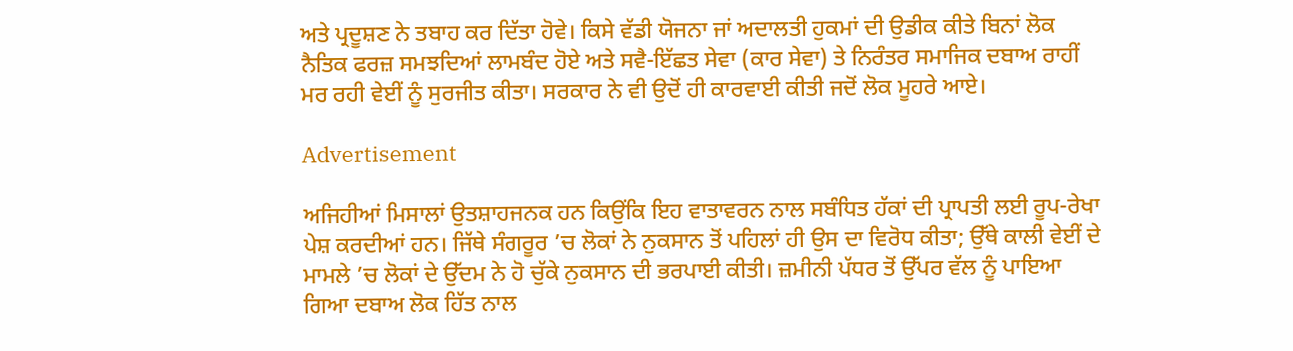ਅਤੇ ਪ੍ਰਦੂਸ਼ਣ ਨੇ ਤਬਾਹ ਕਰ ਦਿੱਤਾ ਹੋਵੇ। ਕਿਸੇ ਵੱਡੀ ਯੋਜਨਾ ਜਾਂ ਅਦਾਲਤੀ ਹੁਕਮਾਂ ਦੀ ਉਡੀਕ ਕੀਤੇ ਬਿਨਾਂ ਲੋਕ ਨੈਤਿਕ ਫਰਜ਼ ਸਮਝਦਿਆਂ ਲਾਮਬੰਦ ਹੋਏ ਅਤੇ ਸਵੈ-ਇੱਛਤ ਸੇਵਾ (ਕਾਰ ਸੇਵਾ) ਤੇ ਨਿਰੰਤਰ ਸਮਾਜਿਕ ਦਬਾਅ ਰਾਹੀਂ ਮਰ ਰਹੀ ਵੇਈਂ ਨੂੰ ਸੁਰਜੀਤ ਕੀਤਾ। ਸਰਕਾਰ ਨੇ ਵੀ ਉਦੋਂ ਹੀ ਕਾਰਵਾਈ ਕੀਤੀ ਜਦੋਂ ਲੋਕ ਮੂਹਰੇ ਆਏ।

Advertisement

ਅਜਿਹੀਆਂ ਮਿਸਾਲਾਂ ਉਤਸ਼ਾਹਜਨਕ ਹਨ ਕਿਉਂਕਿ ਇਹ ਵਾਤਾਵਰਨ ਨਾਲ ਸਬੰਧਿਤ ਹੱਕਾਂ ਦੀ ਪ੍ਰਾਪਤੀ ਲਈ ਰੂਪ-ਰੇਖਾ ਪੇਸ਼ ਕਰਦੀਆਂ ਹਨ। ਜਿੱਥੇ ਸੰਗਰੂਰ ’ਚ ਲੋਕਾਂ ਨੇ ਨੁਕਸਾਨ ਤੋਂ ਪਹਿਲਾਂ ਹੀ ਉਸ ਦਾ ਵਿਰੋਧ ਕੀਤਾ; ਉੱਥੇ ਕਾਲੀ ਵੇਈਂ ਦੇ ਮਾਮਲੇ ’ਚ ਲੋਕਾਂ ਦੇ ਉੱਦਮ ਨੇ ਹੋ ਚੁੱਕੇ ਨੁਕਸਾਨ ਦੀ ਭਰਪਾਈ ਕੀਤੀ। ਜ਼ਮੀਨੀ ਪੱਧਰ ਤੋਂ ਉੱਪਰ ਵੱਲ ਨੂੰ ਪਾਇਆ ਗਿਆ ਦਬਾਅ ਲੋਕ ਹਿੱਤ ਨਾਲ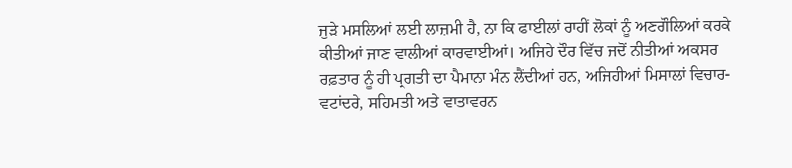ਜੁੜੇ ਮਸਲਿਆਂ ਲਈ ਲਾਜ਼ਮੀ ਹੈ, ਨਾ ਕਿ ਫਾਈਲਾਂ ਰਾਹੀਂ ਲੋਕਾਂ ਨੂੰ ਅਣਗੌਲਿਆਂ ਕਰਕੇ ਕੀਤੀਆਂ ਜਾਣ ਵਾਲੀਆਂ ਕਾਰਵਾਈਆਂ। ਅਜਿਹੇ ਦੌਰ ਵਿੱਚ ਜਦੋਂ ਨੀਤੀਆਂ ਅਕਸਰ ਰਫ਼ਤਾਰ ਨੂੰ ਹੀ ਪ੍ਰਗਤੀ ਦਾ ਪੈਮਾਨਾ ਮੰਨ ਲੈਂਦੀਆਂ ਹਨ, ਅਜਿਹੀਆਂ ਮਿਸਾਲਾਂ ਵਿਚਾਰ-ਵਟਾਂਦਰੇ, ਸਹਿਮਤੀ ਅਤੇ ਵਾਤਾਵਰਨ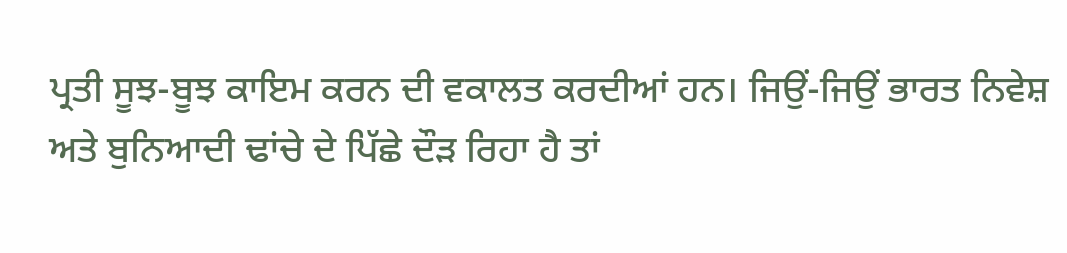ਪ੍ਰਤੀ ਸੂਝ-ਬੂਝ ਕਾਇਮ ਕਰਨ ਦੀ ਵਕਾਲਤ ਕਰਦੀਆਂ ਹਨ। ਜਿਉਂ-ਜਿਉਂ ਭਾਰਤ ਨਿਵੇਸ਼ ਅਤੇ ਬੁਨਿਆਦੀ ਢਾਂਚੇ ਦੇ ਪਿੱਛੇ ਦੌੜ ਰਿਹਾ ਹੈ ਤਾਂ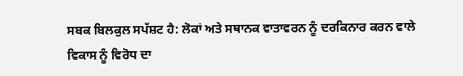ਸਬਕ ਬਿਲਕੁਲ ਸਪੱਸ਼ਟ ਹੈ: ਲੋਕਾਂ ਅਤੇ ਸਥਾਨਕ ਵਾਤਾਵਰਨ ਨੂੰ ਦਰਕਿਨਾਰ ਕਰਨ ਵਾਲੇ ਵਿਕਾਸ ਨੂੰ ਵਿਰੋਧ ਦਾ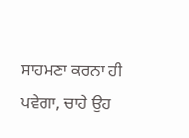ਸਾਹਮਣਾ ਕਰਨਾ ਹੀ ਪਵੇਗਾ, ਚਾਹੇ ਉਹ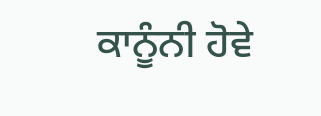ਕਾਨੂੰਨੀ ਹੋਵੇ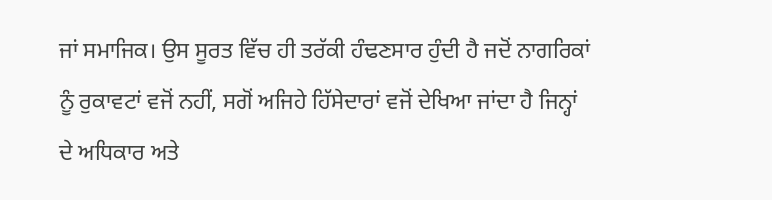ਜਾਂ ਸਮਾਜਿਕ। ਉਸ ਸੂਰਤ ਵਿੱਚ ਹੀ ਤਰੱਕੀ ਹੰਢਣਸਾਰ ਹੁੰਦੀ ਹੈ ਜਦੋਂ ਨਾਗਰਿਕਾਂ ਨੂੰ ਰੁਕਾਵਟਾਂ ਵਜੋਂ ਨਹੀਂ, ਸਗੋਂ ਅਜਿਹੇ ਹਿੱਸੇਦਾਰਾਂ ਵਜੋਂ ਦੇਖਿਆ ਜਾਂਦਾ ਹੈ ਜਿਨ੍ਹਾਂ ਦੇ ਅਧਿਕਾਰ ਅਤੇ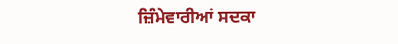ਜ਼ਿੰਮੇਵਾਰੀਆਂ ਸਦਕਾ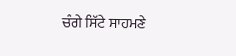ਚੰਗੇ ਸਿੱਟੇ ਸਾਹਮਣੇ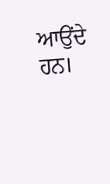ਆਉਂਦੇ ਹਨ।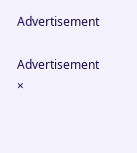Advertisement

Advertisement
×